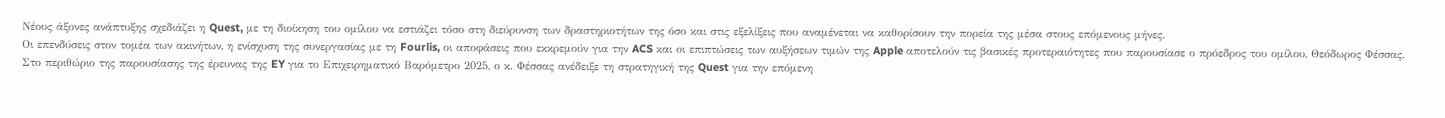Νέους άξονες ανάπτυξης σχεδιάζει η Quest, με τη διοίκηση του ομίλου να εστιάζει τόσο στη διεύρυνση των δραστηριοτήτων της όσο και στις εξελίξεις που αναμένεται να καθορίσουν την πορεία της μέσα στους επόμενους μήνες.
Οι επενδύσεις στον τομέα των ακινήτων, η ενίσχυση της συνεργασίας με τη Fourlis, οι αποφάσεις που εκκρεμούν για την ACS και οι επιπτώσεις των αυξήσεων τιμών της Apple αποτελούν τις βασικές προτεραιότητες που παρουσίασε ο πρόεδρος του ομίλου, Θεόδωρος Φέσσας.
Στο περιθώριο της παρουσίασης της έρευνας της EY για το Επιχειρηματικό Βαρόμετρο 2025, ο κ. Φέσσας ανέδειξε τη στρατηγική της Quest για την επόμενη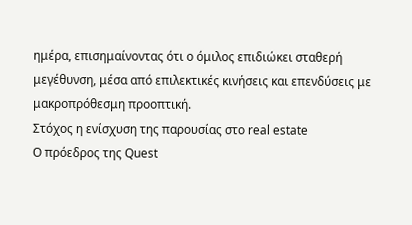ημέρα, επισημαίνοντας ότι ο όμιλος επιδιώκει σταθερή μεγέθυνση, μέσα από επιλεκτικές κινήσεις και επενδύσεις με μακροπρόθεσμη προοπτική.
Στόχος η ενίσχυση της παρουσίας στο real estate
Ο πρόεδρος της Quest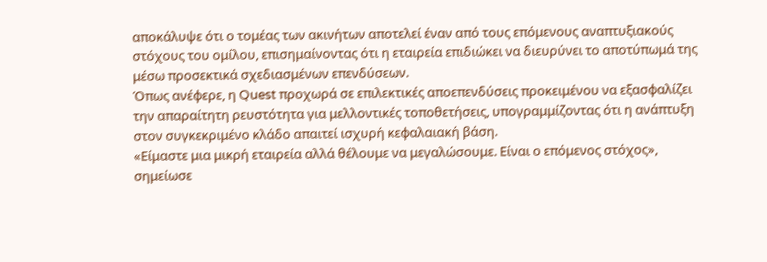αποκάλυψε ότι ο τομέας των ακινήτων αποτελεί έναν από τους επόμενους αναπτυξιακούς στόχους του ομίλου, επισημαίνοντας ότι η εταιρεία επιδιώκει να διευρύνει το αποτύπωμά της μέσω προσεκτικά σχεδιασμένων επενδύσεων.
Όπως ανέφερε, η Quest προχωρά σε επιλεκτικές αποεπενδύσεις προκειμένου να εξασφαλίζει την απαραίτητη ρευστότητα για μελλοντικές τοποθετήσεις, υπογραμμίζοντας ότι η ανάπτυξη στον συγκεκριμένο κλάδο απαιτεί ισχυρή κεφαλαιακή βάση.
«Είμαστε μια μικρή εταιρεία αλλά θέλουμε να μεγαλώσουμε. Είναι ο επόμενος στόχος», σημείωσε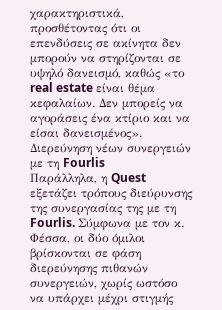χαρακτηριστικά, προσθέτοντας ότι οι επενδύσεις σε ακίνητα δεν μπορούν να στηρίζονται σε υψηλό δανεισμό, καθώς «το real estate είναι θέμα κεφαλαίων. Δεν μπορείς να αγοράσεις ένα κτίριο και να είσαι δανεισμένος».
Διερεύνηση νέων συνεργειών με τη Fourlis
Παράλληλα, η Quest εξετάζει τρόπους διεύρυνσης της συνεργασίας της με τη Fourlis. Σύμφωνα με τον κ. Φέσσα, οι δύο όμιλοι βρίσκονται σε φάση διερεύνησης πιθανών συνεργειών, χωρίς ωστόσο να υπάρχει μέχρι στιγμής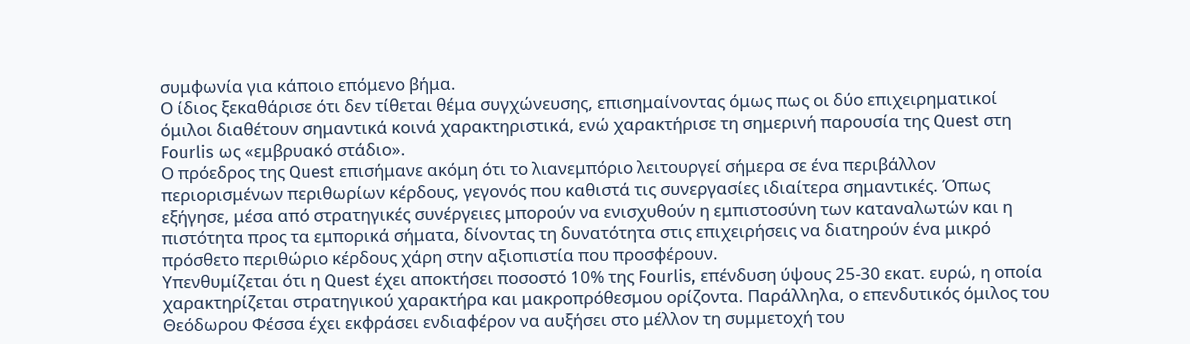συμφωνία για κάποιο επόμενο βήμα.
Ο ίδιος ξεκαθάρισε ότι δεν τίθεται θέμα συγχώνευσης, επισημαίνοντας όμως πως οι δύο επιχειρηματικοί όμιλοι διαθέτουν σημαντικά κοινά χαρακτηριστικά, ενώ χαρακτήρισε τη σημερινή παρουσία της Quest στη Fourlis ως «εμβρυακό στάδιο».
Ο πρόεδρος της Quest επισήμανε ακόμη ότι το λιανεμπόριο λειτουργεί σήμερα σε ένα περιβάλλον περιορισμένων περιθωρίων κέρδους, γεγονός που καθιστά τις συνεργασίες ιδιαίτερα σημαντικές. Όπως εξήγησε, μέσα από στρατηγικές συνέργειες μπορούν να ενισχυθούν η εμπιστοσύνη των καταναλωτών και η πιστότητα προς τα εμπορικά σήματα, δίνοντας τη δυνατότητα στις επιχειρήσεις να διατηρούν ένα μικρό πρόσθετο περιθώριο κέρδους χάρη στην αξιοπιστία που προσφέρουν.
Υπενθυμίζεται ότι η Quest έχει αποκτήσει ποσοστό 10% της Fourlis, επένδυση ύψους 25-30 εκατ. ευρώ, η οποία χαρακτηρίζεται στρατηγικού χαρακτήρα και μακροπρόθεσμου ορίζοντα. Παράλληλα, ο επενδυτικός όμιλος του Θεόδωρου Φέσσα έχει εκφράσει ενδιαφέρον να αυξήσει στο μέλλον τη συμμετοχή του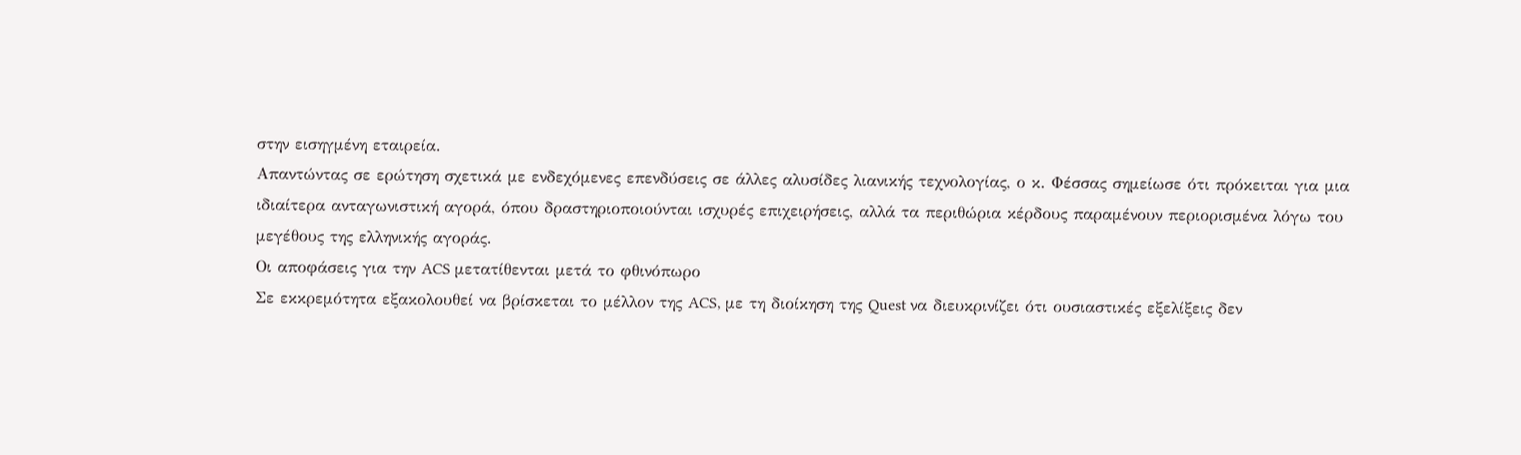στην εισηγμένη εταιρεία.
Απαντώντας σε ερώτηση σχετικά με ενδεχόμενες επενδύσεις σε άλλες αλυσίδες λιανικής τεχνολογίας, ο κ. Φέσσας σημείωσε ότι πρόκειται για μια ιδιαίτερα ανταγωνιστική αγορά, όπου δραστηριοποιούνται ισχυρές επιχειρήσεις, αλλά τα περιθώρια κέρδους παραμένουν περιορισμένα λόγω του μεγέθους της ελληνικής αγοράς.
Οι αποφάσεις για την ACS μετατίθενται μετά το φθινόπωρο
Σε εκκρεμότητα εξακολουθεί να βρίσκεται το μέλλον της ACS, με τη διοίκηση της Quest να διευκρινίζει ότι ουσιαστικές εξελίξεις δεν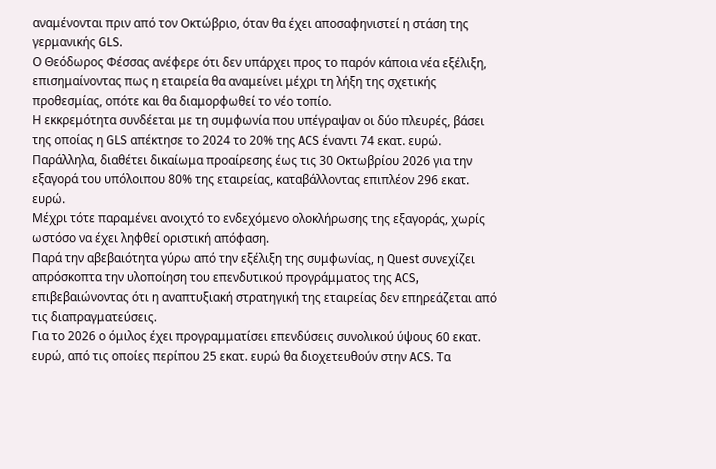αναμένονται πριν από τον Οκτώβριο, όταν θα έχει αποσαφηνιστεί η στάση της γερμανικής GLS.
Ο Θεόδωρος Φέσσας ανέφερε ότι δεν υπάρχει προς το παρόν κάποια νέα εξέλιξη, επισημαίνοντας πως η εταιρεία θα αναμείνει μέχρι τη λήξη της σχετικής προθεσμίας, οπότε και θα διαμορφωθεί το νέο τοπίο.
Η εκκρεμότητα συνδέεται με τη συμφωνία που υπέγραψαν οι δύο πλευρές, βάσει της οποίας η GLS απέκτησε το 2024 το 20% της ACS έναντι 74 εκατ. ευρώ. Παράλληλα, διαθέτει δικαίωμα προαίρεσης έως τις 30 Οκτωβρίου 2026 για την εξαγορά του υπόλοιπου 80% της εταιρείας, καταβάλλοντας επιπλέον 296 εκατ. ευρώ.
Μέχρι τότε παραμένει ανοιχτό το ενδεχόμενο ολοκλήρωσης της εξαγοράς, χωρίς ωστόσο να έχει ληφθεί οριστική απόφαση.
Παρά την αβεβαιότητα γύρω από την εξέλιξη της συμφωνίας, η Quest συνεχίζει απρόσκοπτα την υλοποίηση του επενδυτικού προγράμματος της ACS, επιβεβαιώνοντας ότι η αναπτυξιακή στρατηγική της εταιρείας δεν επηρεάζεται από τις διαπραγματεύσεις.
Για το 2026 ο όμιλος έχει προγραμματίσει επενδύσεις συνολικού ύψους 60 εκατ. ευρώ, από τις οποίες περίπου 25 εκατ. ευρώ θα διοχετευθούν στην ACS. Τα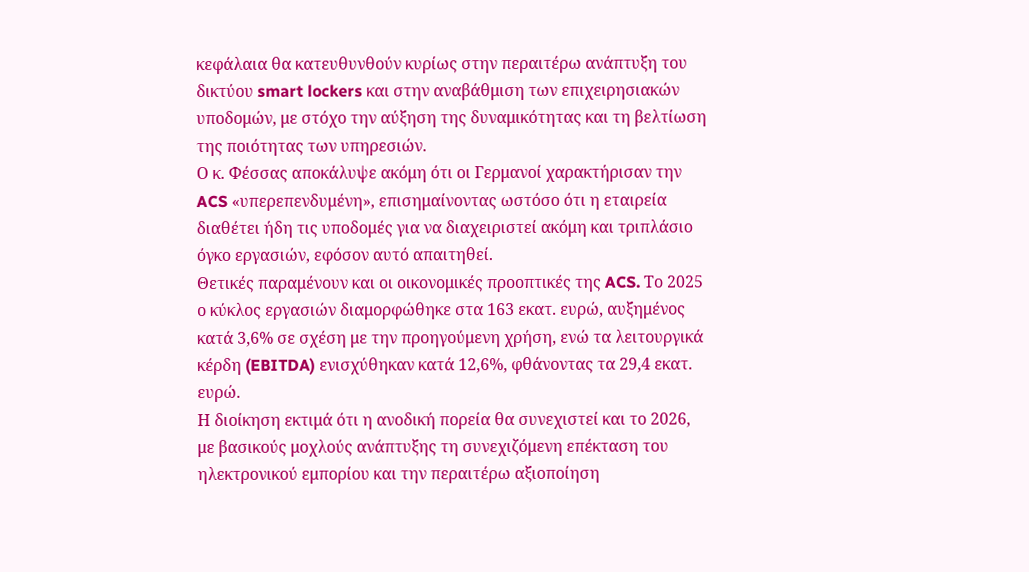κεφάλαια θα κατευθυνθούν κυρίως στην περαιτέρω ανάπτυξη του δικτύου smart lockers και στην αναβάθμιση των επιχειρησιακών υποδομών, με στόχο την αύξηση της δυναμικότητας και τη βελτίωση της ποιότητας των υπηρεσιών.
Ο κ. Φέσσας αποκάλυψε ακόμη ότι οι Γερμανοί χαρακτήρισαν την ACS «υπερεπενδυμένη», επισημαίνοντας ωστόσο ότι η εταιρεία διαθέτει ήδη τις υποδομές για να διαχειριστεί ακόμη και τριπλάσιο όγκο εργασιών, εφόσον αυτό απαιτηθεί.
Θετικές παραμένουν και οι οικονομικές προοπτικές της ACS. Το 2025 ο κύκλος εργασιών διαμορφώθηκε στα 163 εκατ. ευρώ, αυξημένος κατά 3,6% σε σχέση με την προηγούμενη χρήση, ενώ τα λειτουργικά κέρδη (EBITDA) ενισχύθηκαν κατά 12,6%, φθάνοντας τα 29,4 εκατ. ευρώ.
Η διοίκηση εκτιμά ότι η ανοδική πορεία θα συνεχιστεί και το 2026, με βασικούς μοχλούς ανάπτυξης τη συνεχιζόμενη επέκταση του ηλεκτρονικού εμπορίου και την περαιτέρω αξιοποίηση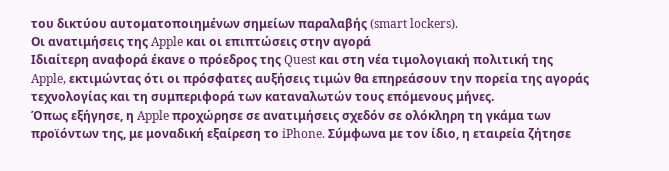του δικτύου αυτοματοποιημένων σημείων παραλαβής (smart lockers).
Οι ανατιμήσεις της Apple και οι επιπτώσεις στην αγορά
Ιδιαίτερη αναφορά έκανε ο πρόεδρος της Quest και στη νέα τιμολογιακή πολιτική της Apple, εκτιμώντας ότι οι πρόσφατες αυξήσεις τιμών θα επηρεάσουν την πορεία της αγοράς τεχνολογίας και τη συμπεριφορά των καταναλωτών τους επόμενους μήνες.
Όπως εξήγησε, η Apple προχώρησε σε ανατιμήσεις σχεδόν σε ολόκληρη τη γκάμα των προϊόντων της, με μοναδική εξαίρεση το iPhone. Σύμφωνα με τον ίδιο, η εταιρεία ζήτησε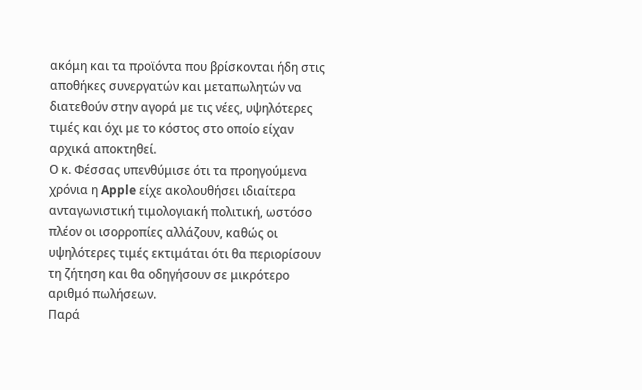ακόμη και τα προϊόντα που βρίσκονται ήδη στις αποθήκες συνεργατών και μεταπωλητών να διατεθούν στην αγορά με τις νέες, υψηλότερες τιμές και όχι με το κόστος στο οποίο είχαν αρχικά αποκτηθεί.
Ο κ. Φέσσας υπενθύμισε ότι τα προηγούμενα χρόνια η Apple είχε ακολουθήσει ιδιαίτερα ανταγωνιστική τιμολογιακή πολιτική, ωστόσο πλέον οι ισορροπίες αλλάζουν, καθώς οι υψηλότερες τιμές εκτιμάται ότι θα περιορίσουν τη ζήτηση και θα οδηγήσουν σε μικρότερο αριθμό πωλήσεων.
Παρά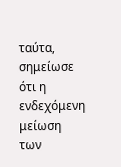ταύτα, σημείωσε ότι η ενδεχόμενη μείωση των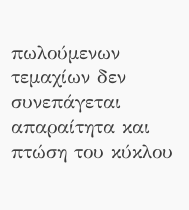πωλούμενων τεμαχίων δεν συνεπάγεται απαραίτητα και πτώση του κύκλου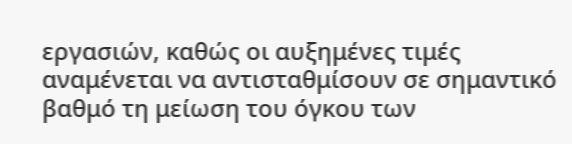εργασιών, καθώς οι αυξημένες τιμές αναμένεται να αντισταθμίσουν σε σημαντικό βαθμό τη μείωση του όγκου των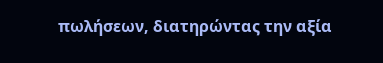πωλήσεων, διατηρώντας την αξία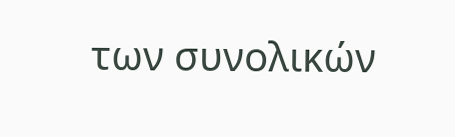των συνολικών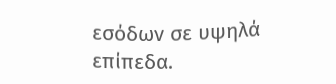εσόδων σε υψηλά επίπεδα.